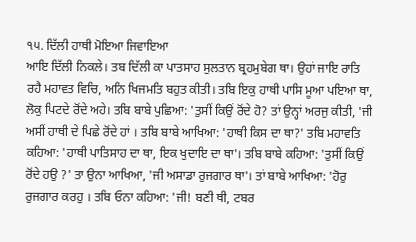੧੫. ਦਿੱਲੀ ਹਾਥੀ ਮੋਇਆ ਜਿਵਾਇਆ
ਆਇ ਦਿੱਲੀ ਨਿਕਲੇ। ਤਬ ਦਿੱਲੀ ਕਾ ਪਾਤਸਾਹ ਸੁਲਤਾਨ ਬ੍ਰਹਮੁਬੇਗ ਥਾ। ਉਹਾਂ ਜਾਇ ਰਾਤਿ ਰਹੈ ਮਹਾਵਤ ਵਿਚਿ, ਅਨਿ ਖਿਜਮਤਿ ਬਹੁਤ ਕੀਤੀ। ਤਬਿ ਇਕੁ ਹਾਥੀ ਪਾਸਿ ਮੂਆ ਪਇਆ ਥਾ, ਲੋਕੁ ਪਿਟਦੇ ਰੋਂਦੇ ਅਹੇ। ਤਬਿ ਬਾਬੇ ਪੁਛਿਆ: 'ਤੁਸੀਂ ਕਿਉਂ ਰੋਂਦੇ ਹੋ? ਤਾਂ ਉਨ੍ਹਾਂ ਅਰਜੁ ਕੀਤੀ, 'ਜੀ ਅਸੀਂ ਹਾਥੀ ਦੇ ਪਿਛੇ ਰੋਂਦੇ ਹਾਂ । ਤਬਿ ਬਾਬੇ ਆਖਿਆ: 'ਹਾਥੀ ਕਿਸ ਦਾ ਥਾ?' ਤਬਿ ਮਹਾਵਤਿ ਕਹਿਆ: 'ਹਾਥੀ ਪਾਤਿਸਾਹ ਦਾ ਥਾ, ਇਕ ਖੁਦਾਇ ਦਾ ਥਾ'। ਤਬਿ ਬਾਬੇ ਕਹਿਆ: 'ਤੁਸੀਂ ਕਿਉਂ ਰੋਂਦੇ ਹਉ ?' ਤਾ ਉਨਾ ਆਖਿਆ, 'ਜੀ ਅਸਾਡਾ ਰੁਜਗਾਰ ਥਾ'। ਤਾਂ ਬਾਬੇ ਆਖਿਆ: 'ਹੋਰੁ ਰੁਜਗਾਰ ਕਰਹੁ । ਤਬਿ ਓਨਾ ਕਹਿਆ: 'ਜੀ! ਬਣੀ ਥੀ, ਟਬਰ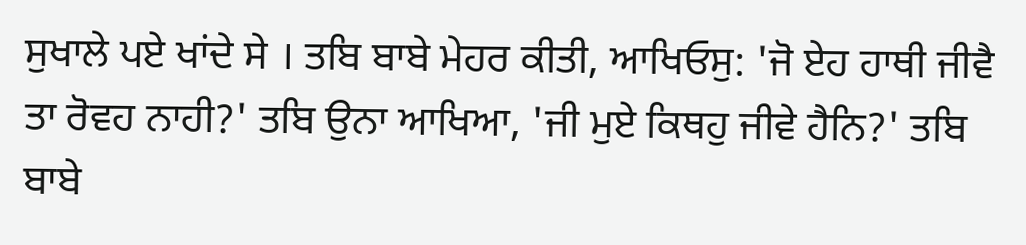ਸੁਖਾਲੇ ਪਏ ਖਾਂਦੇ ਸੇ । ਤਬਿ ਬਾਬੇ ਮੇਹਰ ਕੀਤੀ, ਆਖਿਓਸੁ: 'ਜੋ ਏਹ ਹਾਥੀ ਜੀਵੈ ਤਾ ਰੋਵਹ ਨਾਹੀ?' ਤਬਿ ਉਨਾ ਆਖਿਆ, 'ਜੀ ਮੁਏ ਕਿਥਹੁ ਜੀਵੇ ਹੈਨਿ?' ਤਬਿ ਬਾਬੇ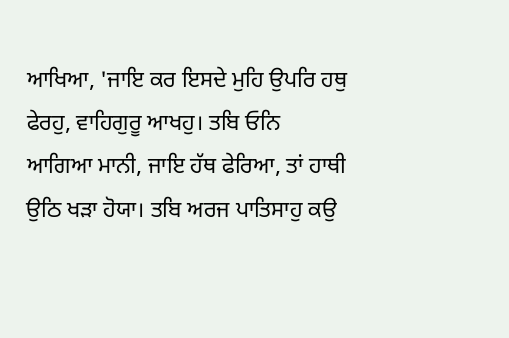ਆਖਿਆ, 'ਜਾਇ ਕਰ ਇਸਦੇ ਮੁਹਿ ਉਪਰਿ ਹਥੁ ਫੇਰਹੁ, ਵਾਹਿਗੁਰੂ ਆਖਹੁ। ਤਬਿ ਓਨਿ ਆਗਿਆ ਮਾਨੀ, ਜਾਇ ਹੱਥ ਫੇਰਿਆ, ਤਾਂ ਹਾਥੀ ਉਠਿ ਖੜਾ ਹੋਯਾ। ਤਬਿ ਅਰਜ ਪਾਤਿਸਾਹੁ ਕਉ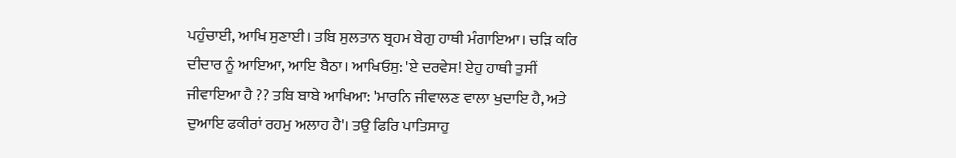ਪਹੁੰਚਾਈ, ਆਖਿ ਸੁਣਾਈ। ਤਬਿ ਸੁਲਤਾਨ ਬ੍ਰਹਮ ਬੇਗੁ ਹਾਥੀ ਮੰਗਾਇਆ। ਚੜਿ ਕਰਿ ਦੀਦਾਰ ਨੂੰ ਆਇਆ, ਆਇ ਬੈਠਾ। ਆਖਿਓਸੁ: 'ਏ ਦਰਵੇਸ! ਏਹੁ ਹਾਥੀ ਤੁਸੀਂ ਜੀਵਾਇਆ ਹੈ ?? ਤਬਿ ਬਾਬੇ ਆਖਿਆ: 'ਮਾਰਨਿ ਜੀਵਾਲਣ ਵਾਲਾ ਖੁਦਾਇ ਹੈ, ਅਤੇ ਦੁਆਇ ਫਕੀਰਾਂ ਰਹਮੁ ਅਲਾਹ ਹੈ'। ਤਉ ਫਿਰਿ ਪਾਤਿਸਾਹੁ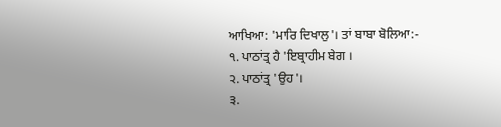ਆਖਿਆ: 'ਮਾਰਿ ਦਿਖਾਲੁ'। ਤਾਂ ਬਾਬਾ ਬੋਲਿਆ:-
੧. ਪਾਠਾਂਤ੍ਰ ਹੈ 'ਇਬ੍ਰਾਹੀਮ ਬੇਗ ।
੨. ਪਾਠਾਂਤ੍ਰ 'ਉਹ'।
੩.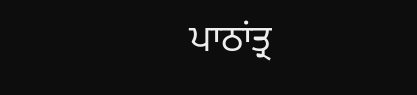ਪਾਠਾਂਤ੍ਰ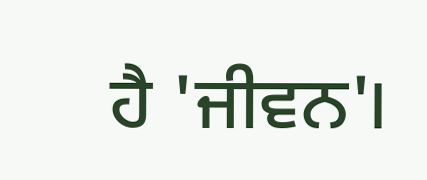ਹੈ 'ਜੀਵਨ'।